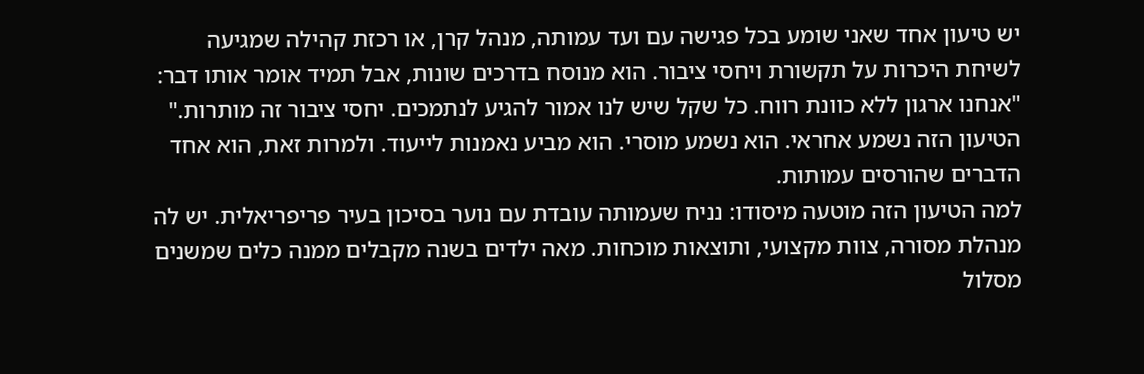יש טיעון אחד שאני שומע בכל פגישה עם ועד עמותה, מנהל קרן, או רכזת קהילה שמגיעה לשיחת היכרות על תקשורת ויחסי ציבור. הוא מנוסח בדרכים שונות, אבל תמיד אומר אותו דבר:
"אנחנו ארגון ללא כוונת רווח. כל שקל שיש לנו אמור להגיע לנתמכים. יחסי ציבור זה מותרות."
הטיעון הזה נשמע אחראי. הוא נשמע מוסרי. הוא מביע נאמנות לייעוד. ולמרות זאת, הוא אחד הדברים שהורסים עמותות.
למה הטיעון הזה מוטעה מיסודו: נניח שעמותה עובדת עם נוער בסיכון בעיר פריפריאלית. יש לה מנהלת מסורה, צוות מקצועי, ותוצאות מוכחות. מאה ילדים בשנה מקבלים ממנה כלים שמשנים מסלול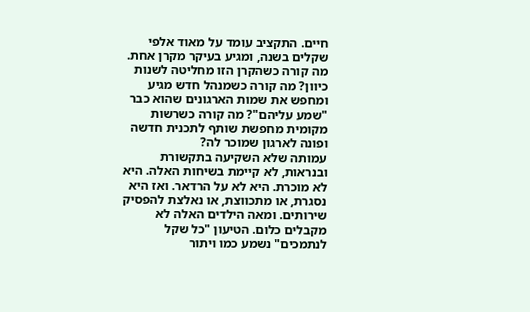חיים. התקציב עומד על מאוד אלפי שקלים בשנה, ומגיע בעיקר מקרן אחת.
מה קורה כשהקרן הזו מחליטה לשנות כיוון? מה קורה כשמנהל חדש מגיע ומחפש את שמות הארגונים שהוא כבר "שמע עליהם"? מה קורה כשרשות מקומית מחפשת שותף לתכנית חדשה ופונה לארגון שמוכר לה?
עמותה שלא השקיעה בתקשורת ובנראות, לא קיימת בשיחות האלה. היא לא מוכרת. היא לא על הרדאר. ואז היא נסגרת, או מתכווצת, או נאלצת להפסיק שירותים. ומאה הילדים האלה לא מקבלים כלום. הטיעון "כל שקל לנתמכים" נשמע כמו ויתור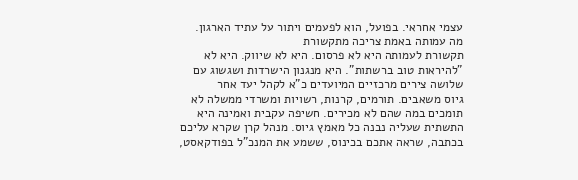עצמי אחראי. בפועל, הוא לפעמים ויתור על עתיד הארגון.
מה עמותה באמת צריכה מתקשורת
תקשורת לעמותה היא לא פרסום. היא לא שיווק. היא לא "להיראות טוב ברשתות". היא מנגנון הישרדות ושגשוג עם שלושה צירים מרכזיים המיועדים כ"א לקהל יעד אחר
גיוס משאבים. תורמים, קרנות, רשויות ומשרדי ממשלה לא תומכים במה שהם לא מכירים. חשיפה עקבית ואמינה היא התשתית שעליה נבנה כל מאמץ גיוס. מנהל קרן שקרא עליכם בכתבה, שראה אתכם בכינוס, ששמע את המנכ"ל בפודקאסט,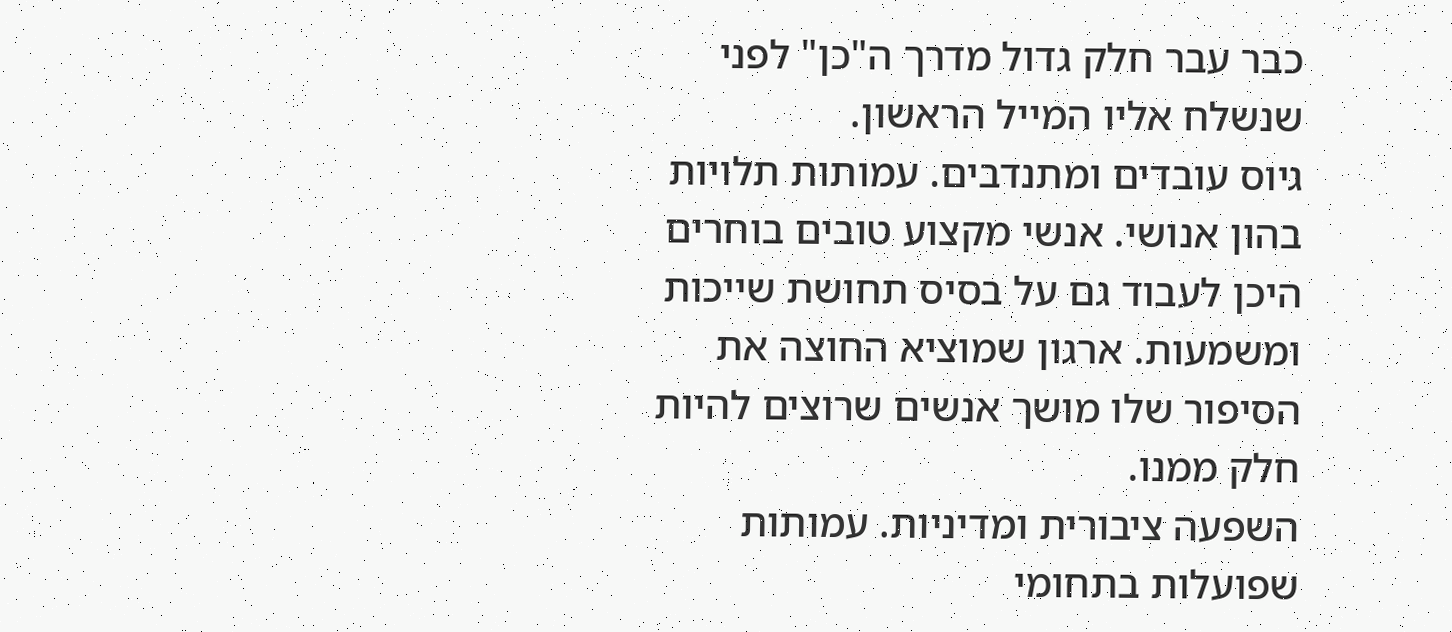כבר עבר חלק גדול מדרך ה"כן" לפני שנשלח אליו המייל הראשון.
גיוס עובדים ומתנדבים. עמותות תלויות בהון אנושי. אנשי מקצוע טובים בוחרים היכן לעבוד גם על בסיס תחושת שייכות ומשמעות. ארגון שמוציא החוצה את הסיפור שלו מושך אנשים שרוצים להיות חלק ממנו.
השפעה ציבורית ומדיניות. עמותות שפועלות בתחומי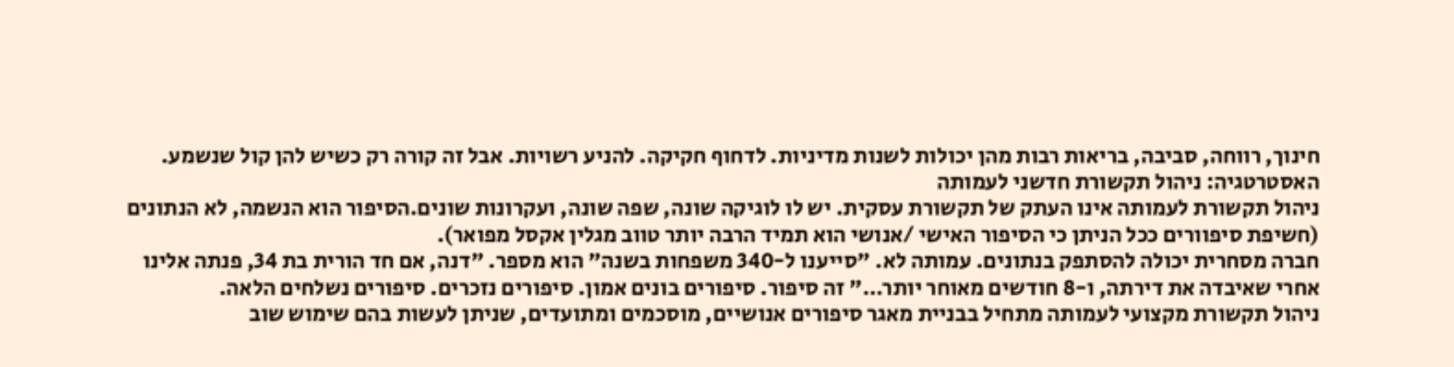חינוך, רווחה, סביבה, בריאות רבות מהן יכולות לשנות מדיניות. לדחוף חקיקה. להניע רשויות. אבל זה קורה רק כשיש להן קול שנשמע.
האסטרטגיה: ניהול תקשורת חדשני לעמותה
ניהול תקשורת לעמותה אינו העתק של תקשורת עסקית. יש לו לוגיקה שונה, שפה שונה, ועקרונות שונים.הסיפור הוא הנשמה, לא הנתונים (חשיפת סיפוורים ככל הניתן כי הסיפור האישי /אנושי הוא תמיד הרבה יותר טווב מגלין אקסל מפואר).
חברה מסחרית יכולה להסתפק בנתונים. עמותה לא. "סייענו ל-340 משפחות בשנה" הוא מספר. "דנה, אם חד הורית בת 34, פנתה אלינו אחרי שאיבדה את דירתה, ו-8 חודשים מאוחר יותר…" זה סיפור. סיפורים בונים אמון. סיפורים נזכרים. סיפורים נשלחים הלאה.
ניהול תקשורת מקצועי לעמותה מתחיל בבניית מאגר סיפורים אנושיים, מוסכמים ומתועדים, שניתן לעשות בהם שימוש שוב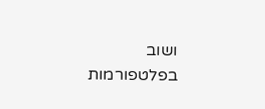ושוב בפלטפורמות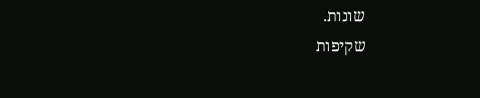שונות.
שקיפות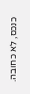כנכס, לא כחובה.